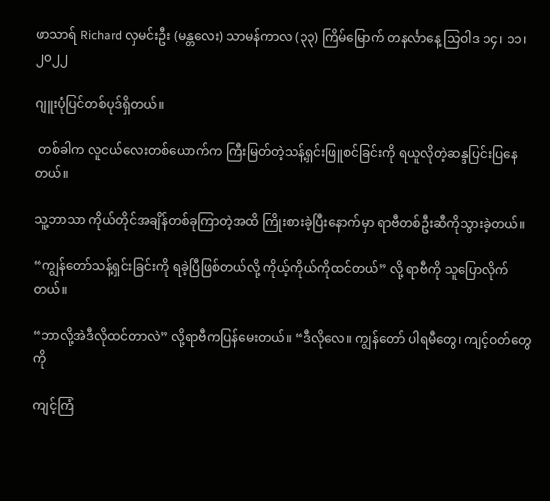ဖာသာရ် Richard လှမင်းဦး (မန္တလေး) သာမန်ကာလ (၃၃) ကြိမ်မြောက် တနင်္လာနေ့ သြဝါဒ ၁၄၊ ၁၁၊ ၂၀၂၂

ဂျူးပုံပြင်တစ်ပုဒ်ရှိတယ်။

 တစ်ခါက လူငယ်လေးတစ်ယောက်က ကြီးမြတ်တဲ့သန့်ရှင်းဖြူစင်ခြင်းကို ရယူလိုတဲ့ဆန္ဒပြင်းပြနေတယ်။

သူ့ဘာသာ ကိုယ်တိုင်အချိန်တစ်ခုကြာတဲ့အထိ ကြိုးစားခဲ့ပြီးနောက်မှာ ရာဗီတစ်ဦးဆီကိုသွားခဲ့တယ်။

“ကျွန်တော်သန့်ရှင်းခြင်းကို ရခဲ့ပြီဖြစ်တယ်လို့ ကိုယ့်ကိုယ်ကိုထင်တယ်” လို့ ရာဗီကို သူပြောလိုက်တယ်။

“ဘာလို့အဲဒီလိုထင်တာလဲ” လို့ရာဗီကပြန်မေးတယ်။ “ဒီလိုလေ။ ကျွန်တော် ပါရမီတွေ၊ ကျင့်ဝတ်တွေကို

ကျင့်ကြံ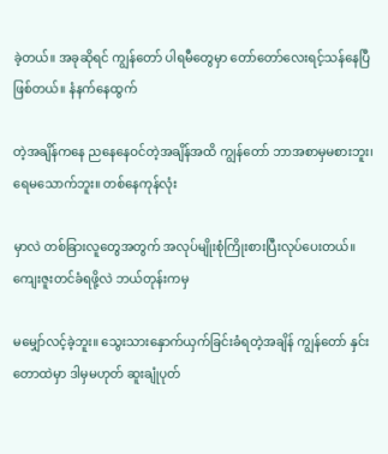ခဲ့တယ်။ အခုဆိုရင် ကျွန်တော် ပါရမီတွေမှာ တော်တော်လေးရင့်သန်နေပြီဖြစ်တယ်။ နံနက်နေထွက်

တဲ့အချိန်ကနေ ညနေနေဝင်တဲ့အချိန်အထိ ကျွန်တော် ဘာအစာမှမစားဘူး၊ ရေမသောက်ဘူး။ တစ်နေကုန်လုံး

မှာလဲ တစ်ခြားလူတွေအတွက် အလုပ်မျိုးစုံကြိုးစားပြီးလုပ်ပေးတယ်။ ကျေးဇူးတင်ခံရဖို့လဲ ဘယ်တုန်းကမှ

မမျှော်လင့်ခဲ့ဘူး။ သွေးသားနှောက်ယှက်ခြင်းခံရတဲ့အချိန် ကျွန်တော် နှင်းတောထဲမှာ ဒါမှမဟုတ် ဆူးချုံပုတ်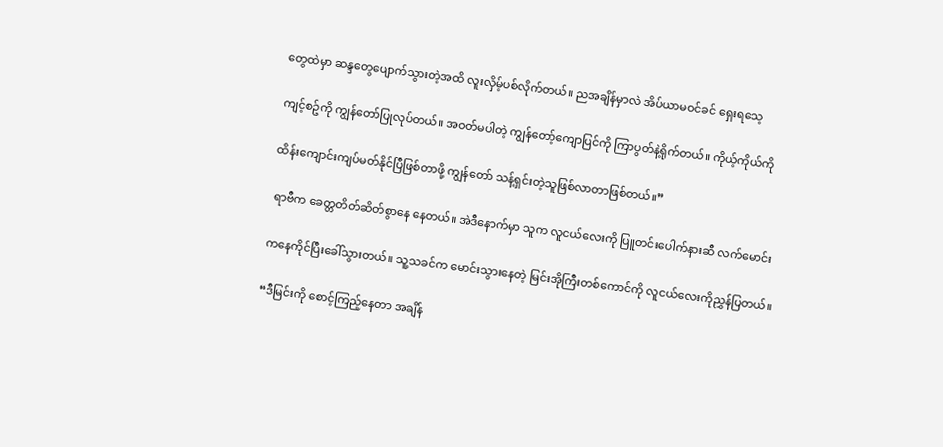တွေထဲမှာ ဆန္ဒတွေပျောက်သွားတဲ့အထိ လူးလှိမ့်ပစ်လိုက်တယ်။ ညအချိန်မှာလဲ အိပ်ယာမဝင်ခင် ရှေးရသေ့

ကျင့်စဥ်ကို ကျွန်တော်ပြုလုပ်တယ်။ အဝတ်မပါတဲ့ ကျွန်တော့်ကျောပြင်ကို ကြာပွတ်နဲ့ရိုက်တယ်။ ကိုယ့်ကိုယ်ကို

ထိန်းကျောင်းကျပ်မတ်နိုင်ပြီဖြစ်တာဖို့ ကျွန်တော် သန့်ရှင်းတဲ့သူဖြစ်လာတာဖြစ်တယ်။”

 ရာဗီက ခေတ္တတိတ်ဆိတ်စွာနေ နေတယ်။ အဲဒီနောက်မှာ သူက လူငယ်လေးကို ပြူတင်းပေါက်နားဆီ လက်မောင်း

ကနေကိုင်ပြီးခေါ်သွားတယ်။ သူ့သခင်က မောင်းသွားနေတဲ့ မြင်းအိုကြီးတစ်‌ကောင်ကို လူငယ်လေးကိုညွှန်ပြတယ်။

“ဒီမြင်းကို စောင့်ကြည့်နေတာ အချိန်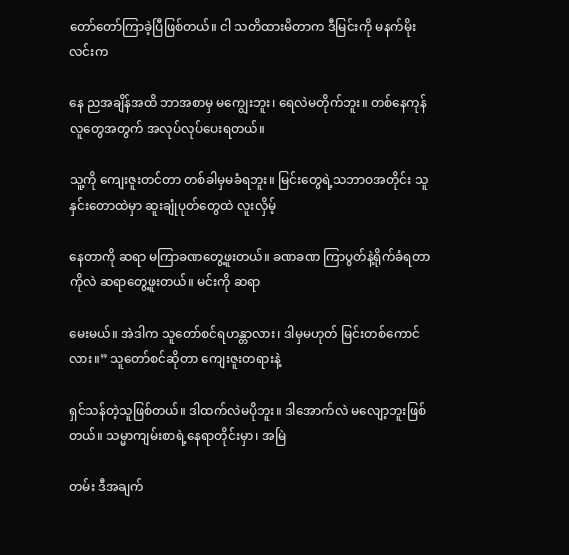တော်တော်ကြာခဲ့ပြီဖြစ်တယ်။ ငါ သတိထားမိတာက ဒီမြင်းကို မနက်မိုးလင်းက

နေ ညအချိန်အထိ ဘာအစာမှ မကျွေးဘူး၊ ရေလဲမတိုက်ဘူး။ တစ်နေကုန် လူတွေအတွက် အလုပ်လုပ်ပေးရတယ်။

သူ့ကို ကျေးဇူးတင်တာ တစ်ခါမှမခံရဘူး။ မြင်းတွေရဲ့သဘာဝအတိုင်း သူ နှင်းတောထဲမှာ ဆူးချုံပုတ်တွေထဲ လူးလှိမ့်

နေတာကို ဆရာ မကြာခဏတွေ့ဖူးတယ်။ ခဏခဏ ကြာပွတ်နဲ့ရိုက်ခံရတာကိုလဲ ဆရာတွေ့ဖူးတယ်။ မင်းကို ဆရာ

မေးမယ်။ အဲဒါက သူတော်စင်ရဟန္တာလား၊ ဒါမှမဟုတ် မြင်းတစ်ကောင်လား။” သူတော်စင်ဆိုတာ ကျေးဇူးတရားနဲ့

ရှင်သန်တဲ့သူဖြစ်တယ်။ ဒါထက်လဲမပိုဘူး။ ဒါအောက်လဲ မလျော့ဘူးဖြစ်တယ်။ သမ္မာကျမ်းစာရဲ့နေရာတိုင်းမှာ၊ အမြဲ

တမ်း ဒီအချက်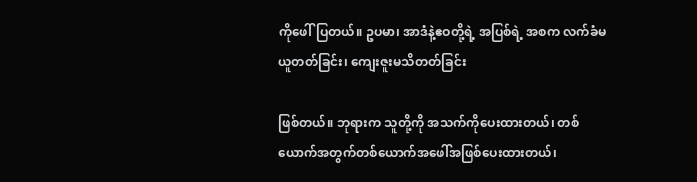ကိုဖေါ်ပြတယ်။ ဥပမာ၊ အာဒံနဲ့ဧဝတို့ရဲ့ အပြစ်ရဲ့ အစက လက်ခံမယူတတ်ခြင်း၊ ကျေးဇူးမသိတတ်ခြင်း

ဖြစ်တယ်။ ဘုရားက သူတို့ကို အသက်ကိုပေးထားတယ်၊ တစ်ယောက်အတွက်တစ်ယောက်အဖေါ်အဖြစ်ပေးထားတယ်၊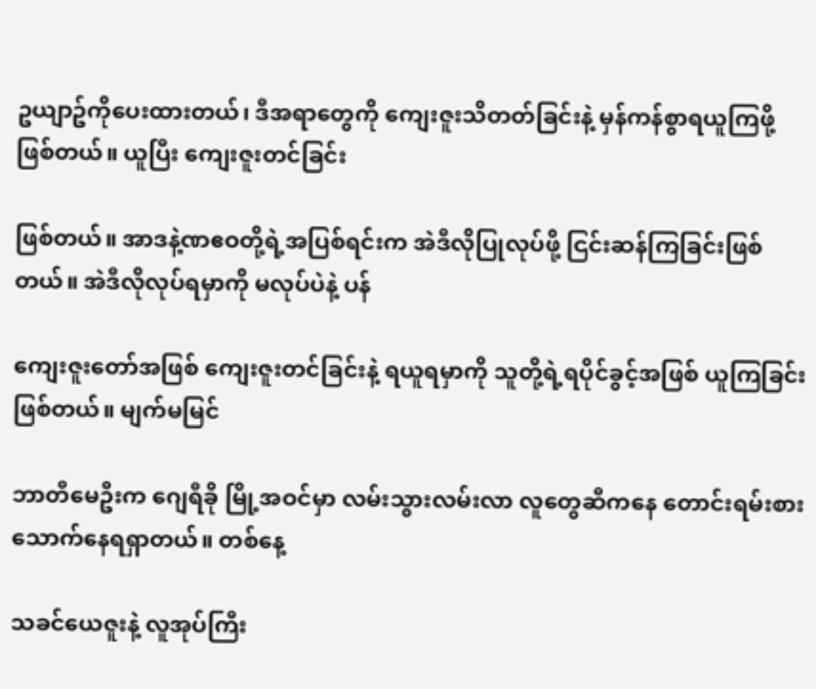ဥယျာဥ်ကိုပေးထားတယ်၊ ဒီအရာတွေကို ကျေးဇူးသိတတ်ခြင်းနဲ့ မှန်ကန်စွာရယူကြဖို့ဖြစ်တယ်။ ယူပြီး ကျေးဇူးတင်ခြင်း

ဖြစ်တယ်။ အာဒနဲ့ဏဧဝတို့ရဲ့အပြစ်ရင်းက အဲဒီလိုပြုလုပ်ဖို့ ငြင်းဆန်ကြခြင်းဖြစ်တယ်။ အဲဒီလိုလုပ်ရမှာကို မလုပ်ပဲနဲ့ ပန်

ကျေးဇူးတော်အဖြစ် ကျေးဇူးတင်ခြင်းနဲ့ ရယူရမှာကို သူတို့ရဲ့ရပိုင်ခွင့်အဖြစ် ယူကြခြင်းဖြစ်တယ်။ မျက်မမြင်

ဘာတီမေဦးက ဂျေရီခို မြို့အဝင်မှာ လမ်းသွားလမ်းလာ လူတွေဆီကနေ တောင်းရမ်းစားသောက်နေရရှာတယ်။ တစ်နေ့

သခင်ယေဇူးနဲ့ လူအုပ်ကြီး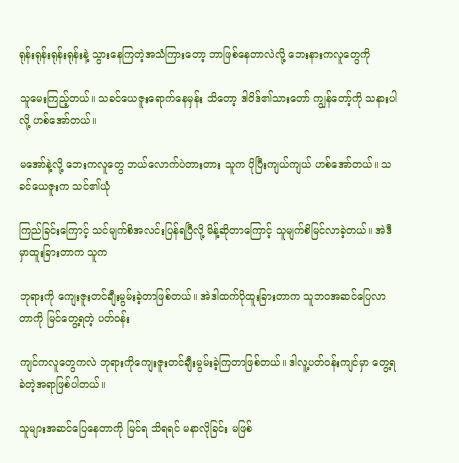ရုန်းရုန်းရုန်းရုန်းနဲ့ သွားနေကြတဲ့အသံကြားတော့ ဘာဖြစ်နေတာလဲလို့ ဘေးနားကလူတွေကို

သူမေးကြည့်တယ်။ သခင်ယေဇူးရောက်နေမှန်း သိတော့ ဒါဝိဒ်၏သားတော် ကျွန်‌တော့်ကို သနားပါလို့ ဟစ်အော်တယ်။

မအော်နဲ့လို့ ဘေးကလူတွေ ဘယ်လောက်ပဲတားတား သူက ပိုပြီးကျယ်ကျယ် ဟစ်အော်တယ်။ သခင်ယေဇူးက သင်၏ယုံ

ကြည်ခြင်းကြောင့် သင်မျက်စိအလင်းပြန်ရပြီလို့ မိန့်ဆိုတာကြောင့် သူမျက်စိမြင်လာခဲ့တယ်။ အဲဒီမှာထူးခြားတာက သူက

ဘုရားကို ကျေးဇူးတင်ချီးမွမ်းခဲ့တာဖြစ်တယ်။ အဲဒါထက်ပိုထူးခြားတာက သူဘဝအဆင်ပြေလာတာကို မြင်တွေ့ရတဲ့ ပတ်ဝန်း

ကျင်ကလူတွေကလဲ ဘုရားကိုကျေးဇူးတင်ချီးမွမ်းခဲ့ကြတာဖြစ်တယ်။ ဒါလူ့ပတ်ဝန်းကျင်မှာ တွေ့ရခဲတဲ့အရာဖြစ်ပါတယ်။

သူများအဆင်ပြေနေတာကို မြင်ရ သိရရင် မနာလိုခြင်း မဖြစ်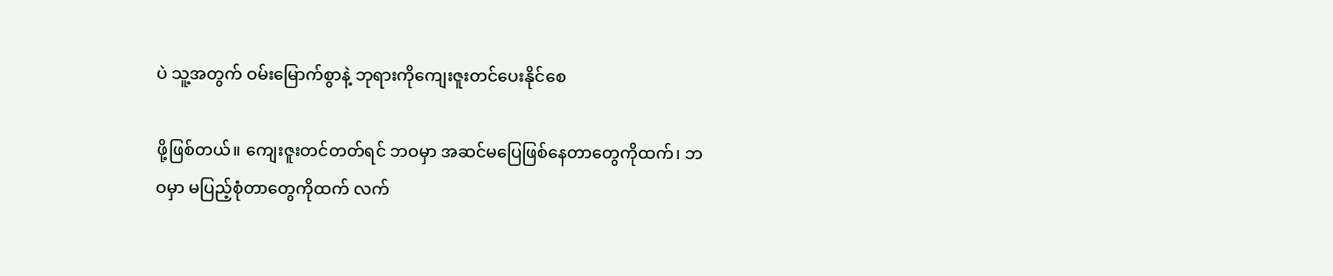ပဲ သူ့အတွက် ဝမ်းမြောက်စွာနဲ့ ဘုရားကိုကျေးဇူးတင်ပေးနိုင်စေ

ဖို့ဖြစ်တယ်။ ကျေးဇူးတင်တတ်ရင် ဘဝမှာ အဆင်မပြေဖြစ်နေတာတွေကိုထက်၊ ဘဝမှာ မပြည့်စုံတာတွေကိုထက် လက်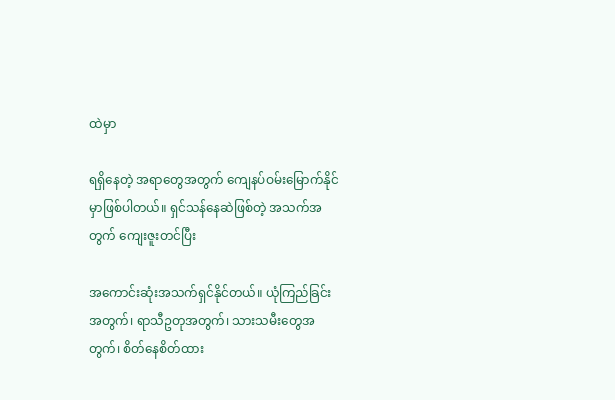ထဲမှာ

ရရှိနေတဲ့ အရာတွေအတွက် ကျေနပ်ဝမ်းမြောက်နိုင်မှာဖြစ်ပါတယ်။ ရှင်သန်နေဆဲဖြစ်တဲ့ အသက်အတွက် ကျေးဇူးတင်ပြီး

အကောင်းဆုံးအသက်ရှင်နိုင်တယ်။ ယုံကြည်ခြင်းအတွက်၊ ရာသီဥတုအတွက်၊ သားသမီးတွေအတွက်၊ စိတ်နေစိတ်ထား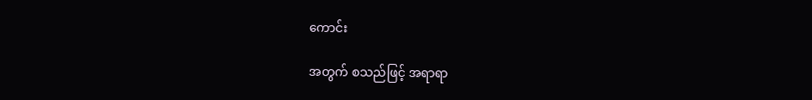ကောင်း

အတွက် စသည်ဖြင့် အရာရာ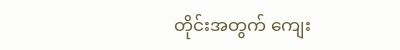တိုင်းအတွက် ကျေး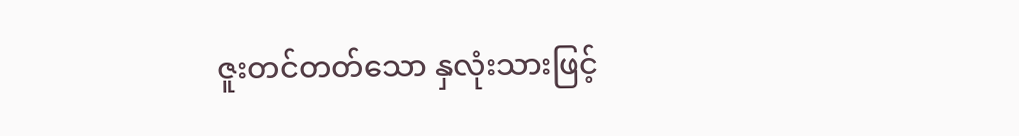ဇူးတင်တတ်သော နှလုံးသားဖြင့်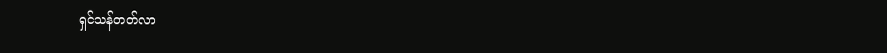ရှင်သန်တတ်လာ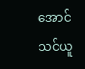အောင် သင်ယူ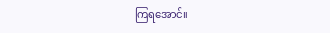ကြရအောင်။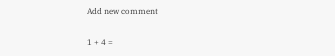Add new comment

1 + 4 =